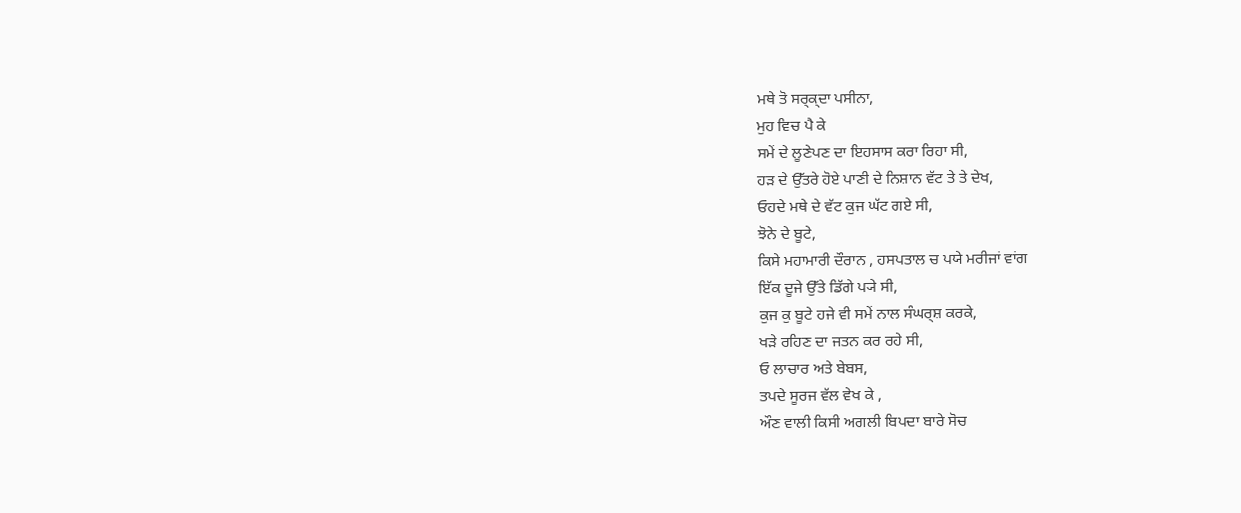ਮਥੇ ਤੋ ਸਰ੍ਕ੍ਦਾ ਪਸੀਨਾ,
ਮੁਹ ਵਿਚ ਪੈ ਕੇ
ਸਮੇਂ ਦੇ ਲੂਣੇਪਣ ਦਾ ਇਹਸਾਸ ਕਰਾ ਰਿਹਾ ਸੀ,
ਹੜ ਦੇ ਉੱਤਰੇ ਹੋਏ ਪਾਣੀ ਦੇ ਨਿਸ਼ਾਨ ਵੱਟ ਤੇ ਤੇ ਦੇਖ,
ਓਹਦੇ ਮਥੇ ਦੇ ਵੱਟ ਕੁਜ ਘੱਟ ਗਏ ਸੀ,
ਝੋਨੇ ਦੇ ਬੂਟੇ,
ਕਿਸੇ ਮਹਾਮਾਰੀ ਦੌਰਾਨ , ਹਸਪਤਾਲ ਚ ਪਯੇ ਮਰੀਜਾਂ ਵਾਂਗ
ਇੱਕ ਦੂਜੇ ਉੱਤੇ ਡਿੱਗੇ ਪ੍ਯੇ ਸੀ,
ਕੁਜ ਕੁ ਬੂਟੇ ਹਜੇ ਵੀ ਸਮੇਂ ਨਾਲ ਸੰਘਰ੍ਸ਼ ਕਰਕੇ,
ਖੜੇ ਰਹਿਣ ਦਾ ਜਤਨ ਕਰ ਰਹੇ ਸੀ,
ਓ ਲਾਚਾਰ ਅਤੇ ਬੇਬਸ,
ਤਪਦੇ ਸੂਰਜ ਵੱਲ ਵੇਖ ਕੇ ,
ਔਣ ਵਾਲੀ ਕਿਸੀ ਅਗਲੀ ਬਿਪਦਾ ਬਾਰੇ ਸੋਚ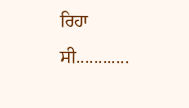ਰਿਹਾ ਸੀ............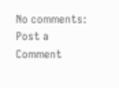No comments:
Post a Comment